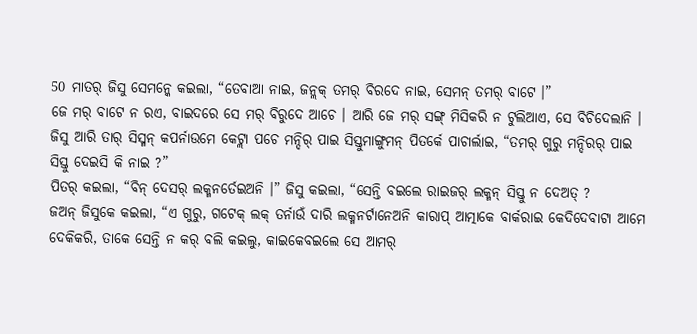50 ମାତର୍ ଜିସୁ ସେମନ୍କେ କଇଲା, “ତେବାଆ ନାଇ, ଜନ୍ଲକ୍ ତମର୍ ବିରଦେ ନାଇ, ସେମନ୍ ତମର୍ ବାଟେ ।”
ଜେ ମର୍ ବାଟେ ନ ରଏ, ବାଇଦରେ ସେ ମର୍ ବିରୁଦେ ଆଚେ । ଆରି ଜେ ମର୍ ସଙ୍ଗ୍ ମିସିକରି ନ ଟୁଲିଆଏ, ସେ ବିଚିଦେଲାନି ।
ଜିସୁ ଆରି ତାର୍ ସିସ୍ମନ୍ କପର୍ନାଉମେ କେଟ୍ଲା ପଚେ ମନ୍ଦିର୍ ପାଇ ସିସ୍ତୁମାଙ୍ଗୁମନ୍ ପିତର୍କେ ପାଚାର୍ଲାଇ, “ତମର୍ ଗୁରୁ ମନ୍ଦିରର୍ ପାଇ ସିସ୍ତୁ ଦେଇସି କି ନାଇ ?”
ପିତର୍ କଇଲା, “ବିନ୍ ଦେସର୍ ଲକ୍ମନର୍ତେଇଅନି ।” ଜିସୁ କଇଲା, “ସେନ୍ତି ବଇଲେ ରାଇଜର୍ ଲକ୍ମନ୍ ସିସ୍ତୁ ନ ଦେଅତ୍ ?
ଜଅନ୍ ଜିସୁକେ କଇଲା, “ଏ ଗୁରୁ, ଗଟେକ୍ ଲକ୍ ତର୍ନାଉଁ ଦାରି ଲକ୍ମନର୍ଟାନେଅନି କାରାପ୍ ଆତ୍ମାକେ ବାର୍କରାଇ କେଦିଦେବାଟା ଆମେ ଦେକିକରି, ତାକେ ସେନ୍ତି ନ କର୍ ବଲି କଇଲୁ, କାଇକେବଇଲେ ସେ ଆମର୍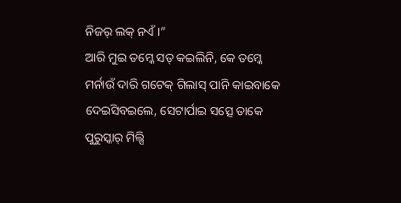ନିଜର୍ ଲକ୍ ନଏଁ ।”
ଆରି ମୁଇ ତମ୍କେ ସତ୍ କଇଲିନି, କେ ତମ୍କେ ମର୍ନାଉଁ ଦାରି ଗଟେକ୍ ଗିଲାସ୍ ପାନି କାଇବାକେ ଦେଇସିବଇଲେ, ସେଟାର୍ପାଇ ସତ୍ସେ ତାକେ ପୁରୁସ୍କାର୍ ମିଲ୍ସି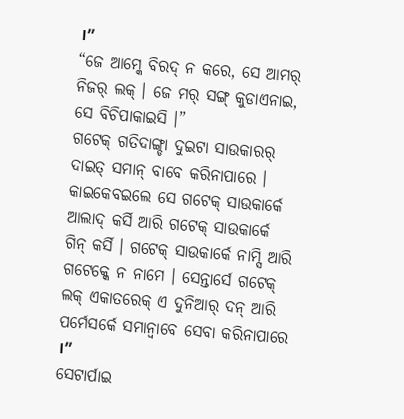।”
“ଜେ ଆମ୍କେ ବିରଦ୍ ନ କରେ, ସେ ଆମର୍ ନିଜର୍ ଲକ୍ । ଜେ ମର୍ ସଙ୍ଗ୍ କୁଡାଏନାଇ, ସେ ବିଚିପାକାଇସି ।”
ଗଟେକ୍ ଗତିଦାଙ୍ଗ୍ଡା ଦୁଇଟା ସାଉକାରର୍ ଦାଇତ୍ ସମାନ୍ ବାବେ କରିନାପାରେ । କାଇକେବଇଲେ ସେ ଗଟେକ୍ ସାଉକାର୍କେ ଆଲାଦ୍ କର୍ସି ଆରି ଗଟେକ୍ ସାଉକାର୍କେ ଗିନ୍ କର୍ସି । ଗଟେକ୍ ସାଉକାର୍କେ ନାମ୍ସି ଆରି ଗଟେକ୍କେ ନ ନାମେ । ସେନ୍ତାର୍ସେ ଗଟେକ୍ ଲକ୍ ଏକାତରେକ୍ ଏ ଦୁନିଆର୍ ଦନ୍ ଆରି ପର୍ମେସର୍କେ ସମାନ୍ବାବେ ସେବା କରିନାପାରେ ।”
ସେଟାର୍ପାଇ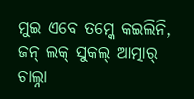ମୁଇ ଏବେ ତମ୍କେ କଇଲିନି, ଜନ୍ ଲକ୍ ସୁକଲ୍ ଆତ୍ମାର୍ ଚାଲ୍ନା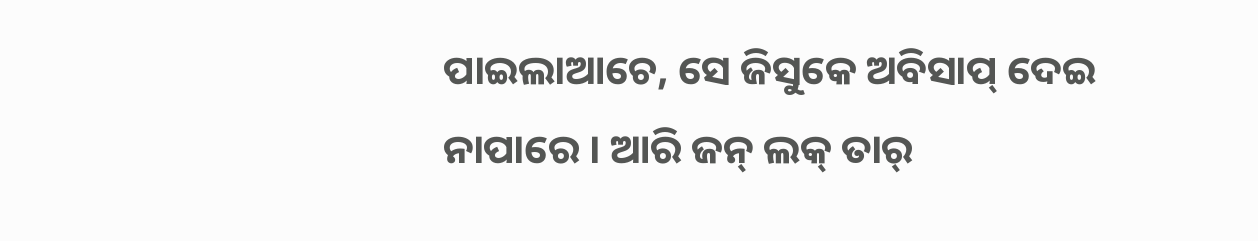ପାଇଲାଆଚେ, ସେ ଜିସୁକେ ଅବିସାପ୍ ଦେଇ ନାପାରେ । ଆରି ଜନ୍ ଲକ୍ ତାର୍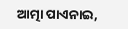ଆତ୍ମା ପାଏନାଇ,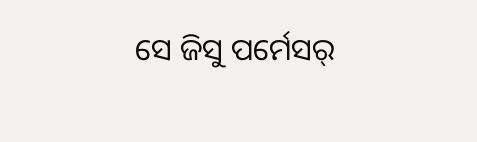ସେ ଜିସୁ ପର୍ମେସର୍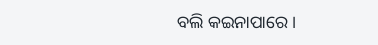ବଲି କଇନାପାରେ ।